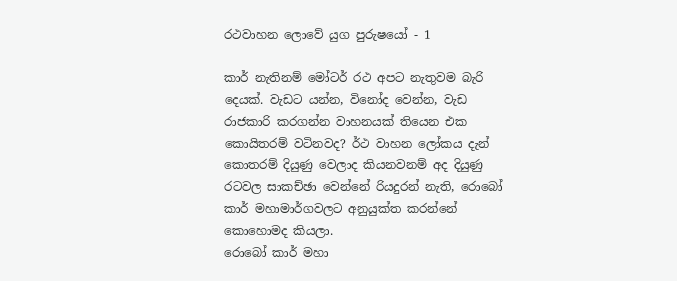රථවාහන ලොවේ යුග පුරුෂයෝ - 1

කාර් නැතිනම් මෝටර් රථ අපට නැතුවම බැරි දෙයක්. වැඩට යන්න, විනෝද වෙන්න, වැඩ රාජකාරි කරගන්න වාහනයක් තියෙන එක කොයිතරම් වටිනවද? ර්ථ වාහන ලෝකය දැන් කොතරම් දියුණු වෙලාද කියනවනම් අද දියුණු රටවල සාකච්ඡා වෙන්නේ රියදුරන් නැති, රොබෝ කාර් මහාමාර්ගවලට අනුයුක්ත කරන්නේ කොහොමද කියලා.
රොබෝ කාර් මහා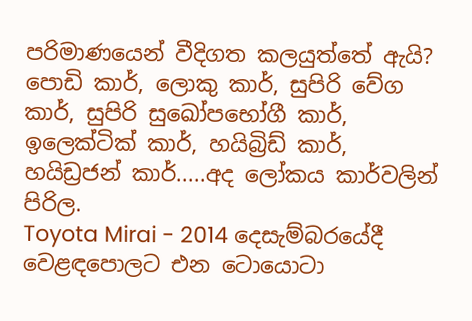පරිමාණයෙන් වීදිගත කලයුත්තේ ඇයි?
පොඩි කාර්, ලොකු කාර්, සුපිරි වේග කාර්, සුපිරි සුඛෝපභෝගී කාර්, ඉලෙක්ටික් කාර්, හයිබ්‍රිඩ් කාර්, හයිඩ්‍රජන් කාර්.....අද ලෝකය කාර්වලින් පිරිල.
Toyota Mirai - 2014 දෙසැම්බරයේදී වෙළඳපොලට එන ටොයොටා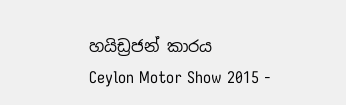හයිඩ්‍රජන් කාරය
Ceylon Motor Show 2015 -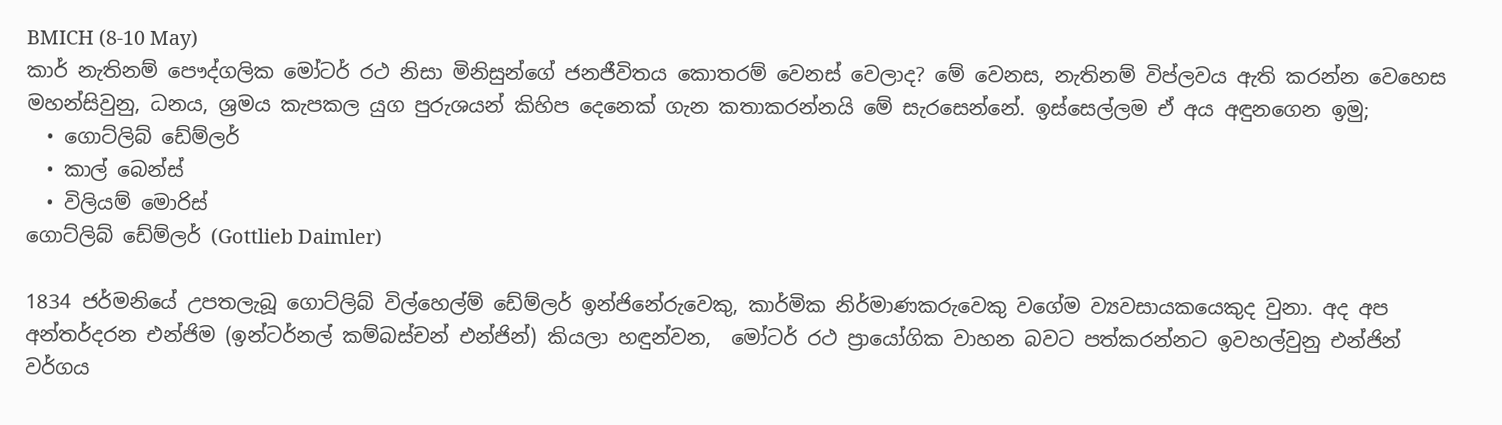BMICH (8-10 May)
කාර් නැතිනම් පෞද්ගලික මෝටර් රථ නිසා මිනිසුන්ගේ ජනජීවිතය කොතරම් වෙනස් වෙලාද? මේ වෙනස, නැතිනම් විප්ලවය ඇති කරන්න වෙහෙස මහන්සිවුනු, ධනය, ශ්‍රමය කැපකල යුග පුරුශයන් කිහිප දෙනෙක් ගැන කතාකරන්නයි මේ සැරසෙන්නේ. ඉස්සෙල්ලම ඒ අය අඳුනගෙන ඉමු;
  • ගොට්ලිබ් ඩේම්ලර්
  • කාල් බෙන්ස්
  • විලියම් මොරිස්
ගොට්ලිබ් ඩේම්ලර් (Gottlieb Daimler)

1834 ජර්මනියේ උපතලැබූ ගොට්ලිබ් විල්හෙල්ම් ඩේම්ලර් ඉන්ජිනේරුවෙකු, කාර්මික නිර්මාණකරුවෙකු වගේම ව්‍යවසායකයෙකුද වුනා. අද අප අන්තර්දරන එන්ජිම (ඉන්ටර්නල් කම්බස්චන් එන්ජින්) කියලා හඳුන්වන,  මෝටර් රථ ප්‍රායෝගික වාහන බවට පත්කරන්නට ඉවහල්වුනු එන්ජින් වර්ගය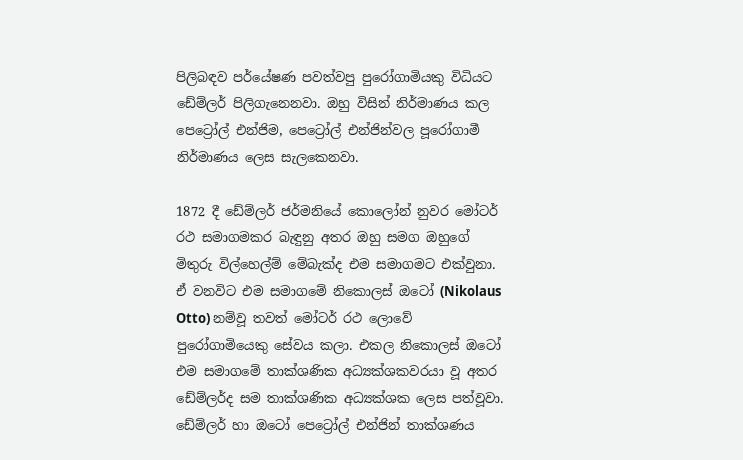පිලිබඳව පර්යේෂණ පවත්වපු පුරෝගාමියකු විධියට ඩේම්ලර් පිලිගැනෙනවා. ඔහු විසින් නිර්මාණය කල පෙට්‍රෝල් එන්ජිම, පෙට්‍රෝල් එන්ජින්වල පූරෝගාමී නිර්මාණය ලෙස සැලකෙනවා.

1872 දී ඩේම්ලර් ජර්මනියේ කොලෝන් නුවර මෝටර් රථ සමාගමකර බැඳුනු අතර ඔහු සමග ඔහුගේ මිතුරු විල්හෙල්ම් මේබැක්ද එම සමාගමට එක්වුනා. ඒ වනවිට එම සමාගමේ නිකොලස් ඔටෝ (Nikolaus Otto) නම්වූ තවත් මෝටර් රථ ලොවේ පුරෝගාමියෙකු සේවය කලා. එකල නිකොලස් ඔටෝ එම සමාගමේ තාක්ශණික අධ්‍යක්ශකවරයා වූ අතර ඩේම්ලර්ද සම තාක්ශණික අධ්‍යක්ශක ලෙස පත්වූවා. ඩේම්ලර් හා ඔටෝ පෙට්‍රෝල් එන්ජින් තාක්ශණය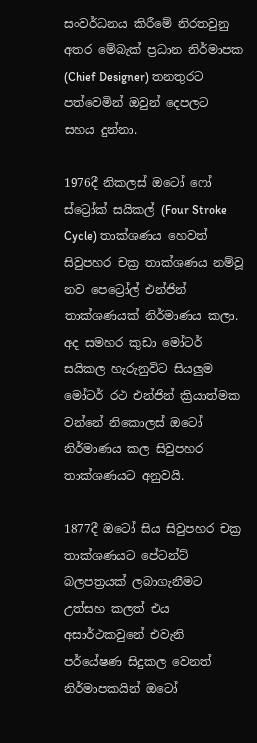සංවර්ධනය කිරීමේ නිරතවුනු අතර මේබැක් ප්‍රධාන නිර්මාපක (Chief Designer) තනතුරට පත්වෙමින් ඔවුන් දෙපලට සහය දුන්නා.

1976දී නිකලස් ඔටෝ ෆෝ ස්ට්‍රෝක් සයිකල් (Four Stroke Cycle) තාක්ශණය හෙවත් සිවුපහර චක්‍ර තාක්ශණය නම්වූ නව පෙට්‍රෝල් එන්ජින් තාක්ශණයක් නිර්මාණය කලා. අද සමහර කුඩා මෝටර් සයිකල හැරුනුවිට සියලුම මෝටර් රථ එන්ජින් ක්‍රියාත්මක වන්නේ නිකොලස් ඔටෝ නිර්මාණය කල සිවුපහර තාක්ශණයට අනුවයි.

1877දී ඔටෝ සිය සිවුපහර චක්‍ර තාක්ශණයට පේටන්ට් බලපත්‍රයක් ලබාගැනීමට උත්සහ කලත් එය අසාර්ථකවුනේ එවැනි පර්යේෂණ සිදුකල වෙනත් නිර්මාපකයින් ඔටෝ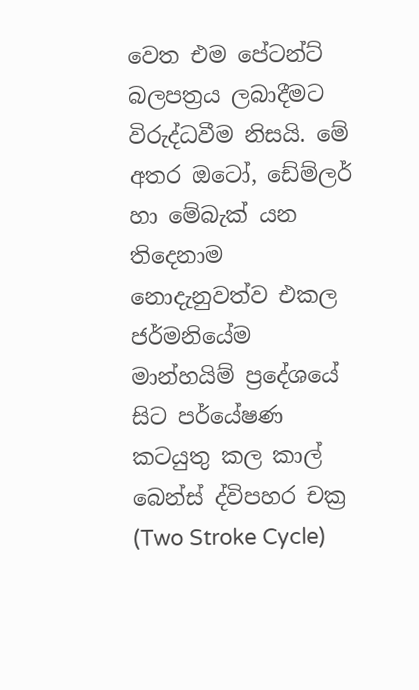වෙත එම පේටන්ට් බලපත්‍රය ලබාදීමට විරුද්ධවීම නිසයි. මේ අතර ඔටෝ, ඩේම්ලර් හා මේබැක් යන තිදෙනාම නොදැනුවත්ව එකල ජර්මනියේම  මාන්හයිම් ප්‍රදේශයේ සිට පර්යේෂණ කටයුතු කල කාල් බෙන්ස් ද්විපහර චක්‍ර (Two Stroke Cycle)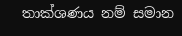තාක්ශණය නම් සමාන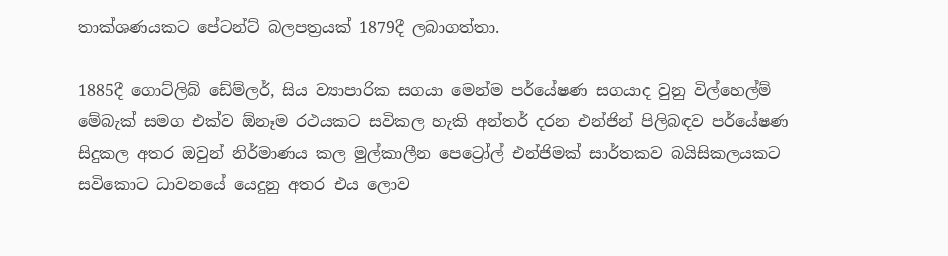තාක්ශණයකට පේටන්ට් බලපත්‍රයක් 1879දී ලබාගත්තා.

1885දී ගොට්ලිබ් ඩේම්ලර්, සිය ව්‍යාපාරික සගයා මෙන්ම පර්යේෂණ සගයාද වුනු විල්හෙල්ම් මේබැක් සමග එක්ව ඕනෑම රථයකට සවිකල හැකි අන්තර් දරන එන්ජින් පිලිබඳව පර්යේෂණ සිදුකල අතර ඔවුන් නිර්මාණය කල මුල්කාලීන පෙට්‍රෝල් එන්ජිමක් සාර්තකව බයිසිකලයකට සවිකොට ධාවනයේ යෙදුනු අතර එය ලොව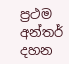ප්‍රථම අන්තර් දහන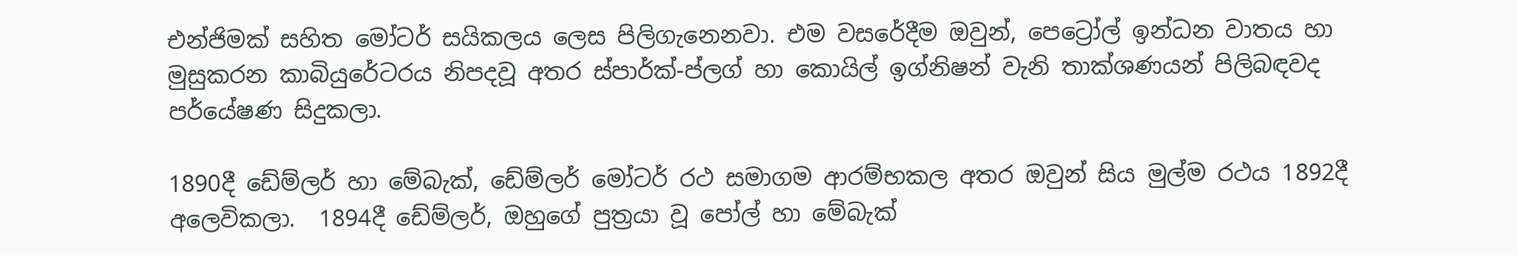එන්ජිමක් සහිත මෝටර් සයිකලය ලෙස පිලිගැනෙනවා. එම වසරේදීම ඔවුන්, පෙට්‍රෝල් ඉන්ධන වාතය හා මුසුකරන කාබියුරේටරය නිපදවූ අතර ස්පාර්ක්-ප්ලග් හා කොයිල් ඉග්නිෂන් වැනි තාක්ශණයන් පිලිබඳවද පර්යේෂණ සිදුකලා.

1890දී ඩේම්ලර් හා මේබැක්, ඩේම්ලර් මෝටර් රථ සමාගම ආරම්භකල අතර ඔවුන් සිය මුල්ම රථය 1892දී අලෙවිකලා.  1894දී ඩේම්ලර්, ඔහුගේ පුත්‍රයා වූ පෝල් හා මේබැක්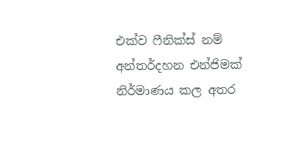එක්ව ෆීනික්ස් නම් අන්තර්දහන එන්ජිමක් නිර්මාණය කල අතර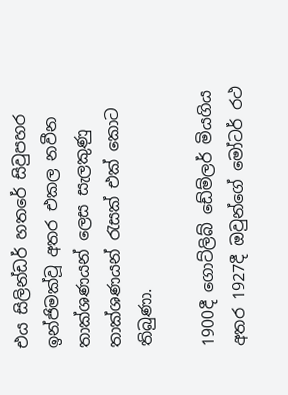එය සිලින්ඩර් හතරේ සිවුපහර ඉන්ජිමක්වූ අතර එකල නවීන තාක්ශණයන් ලෙස සැලකුණු තාක්ශණයන් රැසක් එක් කොට තිබුණා.

1900දී ගොට්ලිබ් ඩේම්ලර් මියගිය අතර 1927දී ඔවුන්ගේ මෝටර් රථ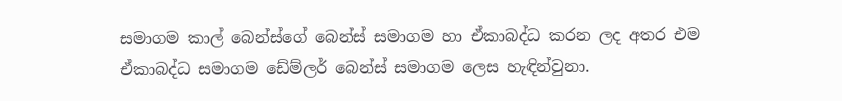සමාගම කාල් බෙන්ස්ගේ බෙන්ස් සමාගම හා ඒකාබද්ධ කරන ලද අතර එම ඒකාබද්ධ සමාගම ඩේම්ලර් බෙන්ස් සමාගම ලෙස හැඳින්වුනා.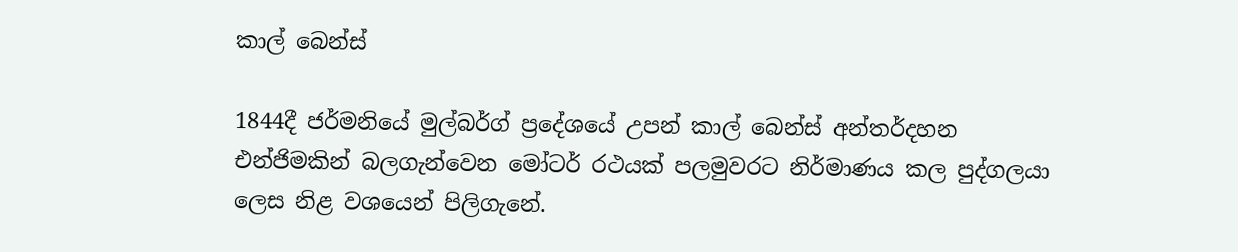කාල් බෙන්ස්

1844දී ජර්මනියේ මුල්බර්ග් ප්‍රදේශයේ උපන් කාල් බෙන්ස් අන්තර්දහන එන්ජිමකින් බලගැන්වෙන මෝටර් රථයක් පලමුවරට නිර්මාණය කල පුද්ගලයා ලෙස නිළ වශයෙන් පිලිගැනේ.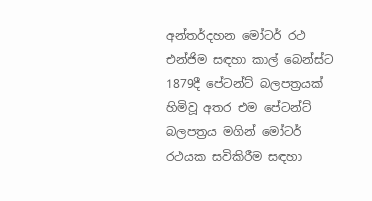අන්තර්දහන මෝටර් රථ එන්ජිම සඳහා කාල් බෙන්ස්ට 1879දී පේටන්ට් බලපත්‍රයක් හිමිවූ අතර එම පේටන්ට් බලපත්‍රය මගින් මෝටර් රථයක සවිකිරීම සඳහා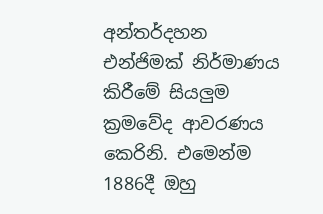අන්තර්දහන එන්ජිමක් නිර්මාණය කිරීමේ සියලුම ක්‍රමවේද ආවරණය කෙරිනි. එමෙන්ම 1886දී ඔහු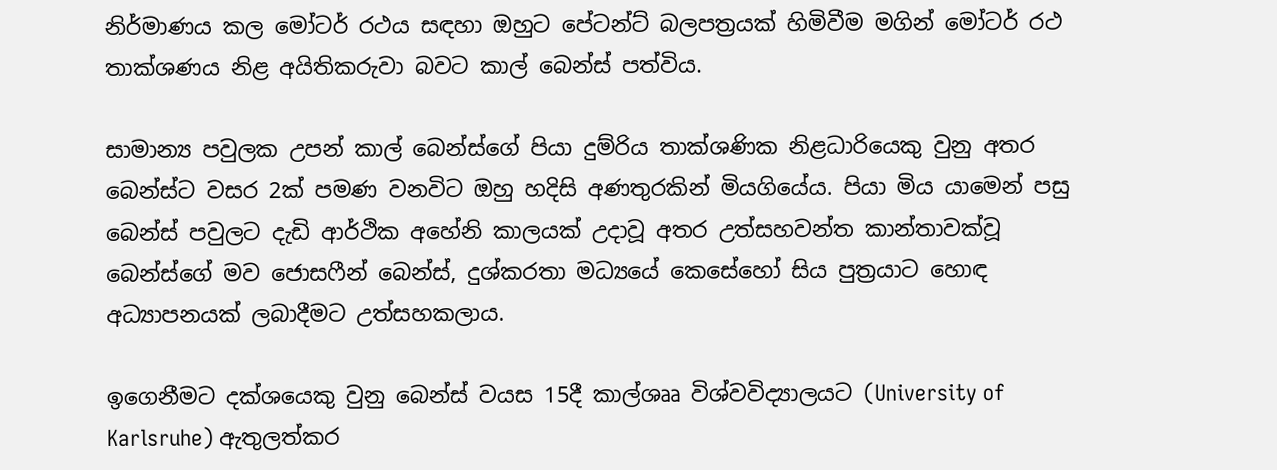නිර්මාණය කල මෝටර් රථය සඳහා ඔහුට පේටන්ට් බලපත්‍රයක් හිමිවීම මගින් මෝටර් රථ තාක්ශණය නිළ අයිතිකරුවා බවට කාල් බෙන්ස් පත්විය.

සාමාන්‍ය පවුලක උපන් කාල් බෙන්ස්ගේ පියා දුම්රිය තාක්ශණික නිළධාරියෙකු වුනු අතර බෙන්ස්ට වසර 2ක් පමණ වනවිට ඔහු හදිසි අණතුරකින් මියගියේය. පියා මිය යාමෙන් පසු බෙන්ස් පවුලට දැඩි ආර්ථික අහේනි කාලයක් උදාවූ අතර උත්සහවන්ත කාන්තාවක්වූ බෙන්ස්ගේ මව ජොසෆීන් බෙන්ස්, දුශ්කරතා මධ්‍යයේ කෙසේහෝ සිය පුත්‍රයාට හොඳ අධ්‍යාපනයක් ලබාදීමට උත්සහකලාය.

ඉගෙනීමට දක්ශයෙකු වුනු බෙන්ස් වයස 15දී කාල්ශෲ විශ්වවිද්‍යාලයට (University of Karlsruhe) ඇතුලත්කර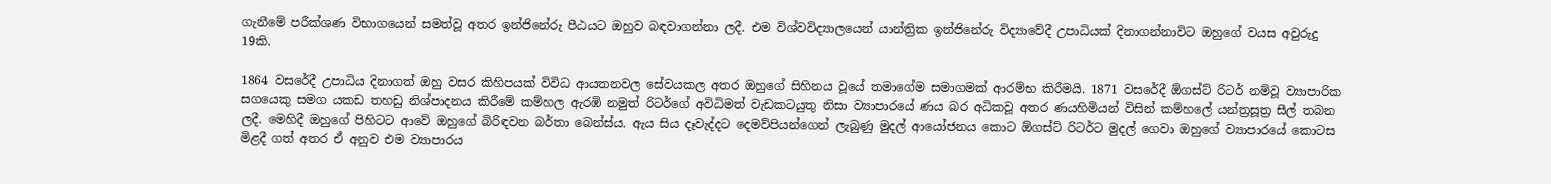ගැනීමේ පරීක්ශණ විභාගයෙන් සමත්වූ අතර ඉන්ජිනේරු පීඨයට ඔහුව බඳවාගන්නා ලදී. එම විශ්වවිද්‍යාලයෙන් යාන්ත්‍රික ඉන්ජිනේරු විද්‍යාවේදී උපාධියක් දිනාගන්නාවිට ඔහුගේ වයස අවුරුදු 19කි.

1864 වසරේදී උපාධිය දිනාගත් ඔහු වසර කිහිපයක් විවිධ ආයතනවල සේවයකල අතර ඔහුගේ සිහිනය වූයේ තමාගේම සමාගමක් ආරම්භ කිරීමයි. 1871 වසරේදී ඕගස්ට් රිටර් නම්වූ ව්‍යාපාරික සගයෙකු සමග යකඩ තහඩු නිශ්පාදනය කිරීමේ කම්හල ඇරඹි නමුත් රිටර්ගේ අවිධිමත් වැඩකටයුතු නිසා ව්‍යාපාරයේ ණය බර අධිකවූ අතර ණයහිමියන් විසින් කම්හලේ යන්ත්‍රසූත්‍ර සීල් තබන ලදී. මෙහිදී ඔහුගේ පිහිටට ආවේ ඔහුගේ බිරිඳවන බර්තා බෙන්ස්ය. ඇය සිය දෑවැද්දට දෙමව්පියන්ගෙන් ලැබුණු මුදල් ආයෝජනය කොට ඕගස්ට් රිටර්ට මුදල් ගෙවා ඔහුගේ ව්‍යාපාරයේ කොටස මිළදී ගත් අතර ඒ අනුව එම ව්‍යාපාරය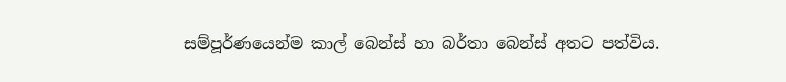සම්පූර්ණයෙන්ම කාල් බෙන්ස් හා බර්තා බෙන්ස් අතට පත්විය.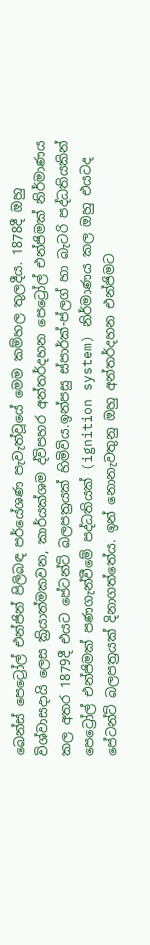බෙන්ස් පෙට්‍රෝල් එන්ජින් පිලිබඳ පර්යේශණ පැවැත්වූයේ මෙම කම්හල තුලදීය. 1878දී ඔහු විශ්වාසදායි ලෙස ක්‍රියාත්මකවන, කාර්යක්ශම ද්විපහර අන්තර්දහන පෙට්‍රෝල් එන්ජිමක් නිර්මාණය කල අතර 1879දී එයට පේටන්ට් බලපත්‍රයක් හිමිවිය.ඉන්පසු ස්පාර්ක්-ප්ලග් හා බැටරි පද්ධතියකින් පෙට්‍රෝල් එන්ජිමක් පණගැන්වීමේ පද්ධතියක් (ignition system) නිර්මාණය කල ඔහු එයටද පේටන්ට් බලපත්‍රයක් දිනාගත්තේය. ඉන් නොනැවතුනු ඔහු අන්තර්දහන එන්ජිමට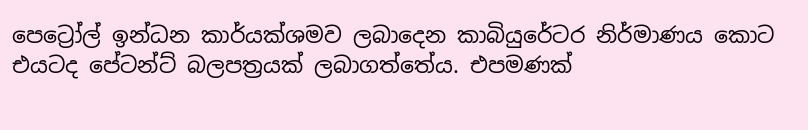පෙට්‍රෝල් ඉන්ධන කාර්යක්ශමව ලබාදෙන කාබියුරේටර නිර්මාණය කොට එයටද පේටන්ට් බලපත්‍රයක් ලබාගත්තේය. එපමණක්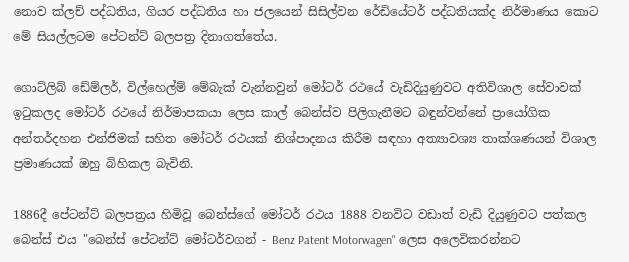නොව ක්ලච් පද්ධතිය, ගියර පද්ධතිය හා ජලයෙන් සිසිල්වන රේඩියේටර් පද්ධතියක්ද නිර්මාණය කොට මේ සියල්ලටම පේටන්ට් බලපත්‍ර දිනාගත්තේය.

ගොට්ලිබ් ඩේම්ලර්, විල්හෙල්ම් මේබැක් වැන්නවුන් මෝටර් රථයේ වැඩිදියුණුවට අතිවිශාල සේවාවක් ඉටුකලද මෝටර් රථයේ නිර්මාපකයා ලෙස කාල් බෙන්ස්ව පිලිගැනීමට බඳුන්වන්නේ ප්‍රායෝගික අන්තර්දහන එන්ජිමක් සහිත මෝටර් රථයක් නිශ්පාදනය කිරීම සඳහා අත්‍යාවශ්‍ය තාක්ශණයන් විශාල ප්‍රමාණයක් ඔහු බිහිකල බැවිනි.

1886දී පේටන්ට් බලපත්‍රය හිමිවූ බෙන්ස්ගේ මෝටර් රථය 1888 වනවිට වඩාත් වැඩි දියුණුවට පත්කල බෙන්ස් එය "බෙන්ස් පේටන්ට් මෝටර්වගන් - Benz Patent Motorwagen" ලෙස අලෙවිකරන්නට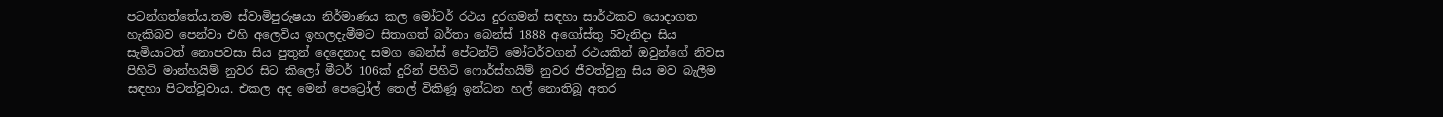පටන්ගත්තේය.තම ස්වාමිපුරුෂයා නිර්මාණය කල මෝටර් රථය දුරගමන් සඳහා සාර්ථකව යොදාගත හැකිබව පෙන්වා එහි අලෙවිය ඉහලදැමීමට සිතාගත් බර්තා බෙන්ස් 1888 අගෝස්තු 5වැනිදා සිය සැමියාටත් නොපවසා සිය පුතුන් දෙදෙනාද සමග බෙන්ස් පේටන්ට් මෝටර්වගන් රථයකින් ඔවුන්ගේ නිවස පිහිටි මාන්හයිම් නුවර සිට කිලෝ මීටර් 106ක් දුරින් පිහිටි ෆොර්ස්හයිම් නුවර ජීවත්වුනු සිය මව බැලීම සඳහා පිටත්වූවාය. එකල අද මෙන් පෙට්‍රෝල් තෙල් විකිණූ ඉන්ධන හල් නොතිබූ අතර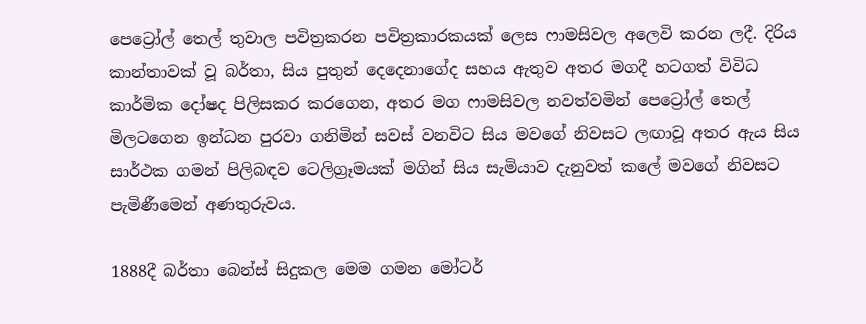පෙට්‍රෝල් තෙල් තුවාල පවිත්‍රකරන පවිත්‍රකාරකයක් ලෙස ෆාමසිවල අලෙවි කරන ලදී. දිරිය කාන්තාවක් වූ බර්තා, සිය පුතුන් දෙදෙනාගේද සහය ඇතුව අතර මගදී හටගත් විවිධ කාර්මික දෝෂද පිලිසකර කරගෙන, අතර මග ෆාමසිවල නවත්වමින් පෙට්‍රෝල් තෙල් මිලටගෙන ඉන්ධන පුරවා ගනිමින් සවස් වනවිට සිය මවගේ නිවසට ලඟාවූ අතර ඇය සිය සාර්ථක ගමන් පිලිබඳව ටෙලිග්‍රෑමයක් මගින් සිය සැමියාව දැනුවත් කලේ මවගේ නිවසට පැමිණීමෙන් අණතුරුවය.

1888දී බර්තා බෙන්ස් සිදුකල මෙම ගමන මෝටර්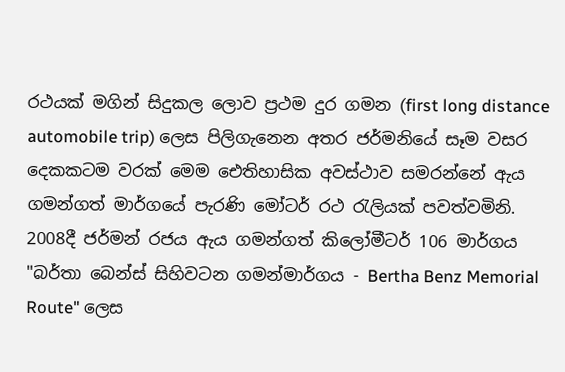රථයක් මගින් සිදුකල ලොව ප්‍රථම දුර ගමන (first long distance automobile trip) ලෙස පිලිගැනෙන අතර ජර්මනියේ සෑම වසර දෙකකටම වරක් මෙම ඓතිහාසික අවස්ථාව සමරන්නේ ඇය ගමන්ගත් මාර්ගයේ පැරණි මෝටර් රථ රැලියක් පවත්වමිනි. 2008දී ජර්මන් රජය ඇය ගමන්ගත් කිලෝමීටර් 106 මාර්ගය "බර්තා බෙන්ස් සිහිවටන ගමන්මාර්ගය - Bertha Benz Memorial Route" ලෙස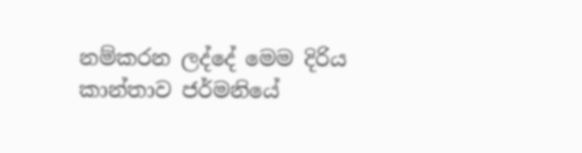නම්කරන ලද්දේ මෙම දිරිය කාන්තාව ජර්මනියේ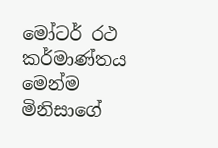මෝටර් රථ කර්මාණ්තය මෙන්ම මිනිසාගේ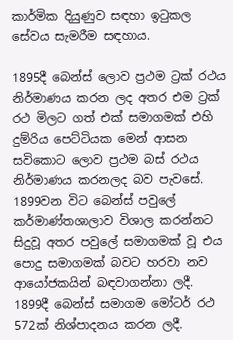කාර්මික දියුණුව සඳහා ඉටුකල සේවය සැමරීම සඳහාය.

1895දී බෙන්ස් ලොව ප්‍රථම ට්‍රක් රථය නිර්මාණය කරන ලද අතර එම ට්‍රක් රථ මිලට ගත් එක් සමාගමක් එහි දුම්රිය පෙට්ටියක මෙන් ආසන සවිකොට ලොව ප්‍රථම බස් රථය නිර්මාණය කරනලද බව පැවසේ.
1899වන විට බෙන්ස් පවුලේ කර්මාණ්තශාලාව විශාල කරන්නට සිදුවූ අතර පවුලේ සමාගමක් වූ එය පොදු සමාගමක් බවට හරවා නව ආයෝජකයින් බඳවාගන්නා ලදී. 1899දී බෙන්ස් සමාගම මෝටර් රථ 572ක් නිශ්පාදනය කරන ලදී.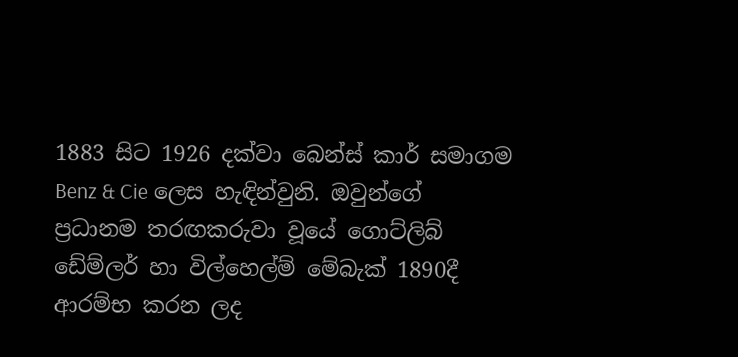1883 සිට 1926 දක්වා බෙන්ස් කාර් සමාගම Benz & Cie ලෙස හැඳින්වුනි. ඔවුන්ගේ ප්‍රධානම තරඟකරුවා වූයේ ගොට්ලිබ් ඩේම්ලර් හා විල්හෙල්ම් මේබැක් 1890දී ආරම්භ කරන ලද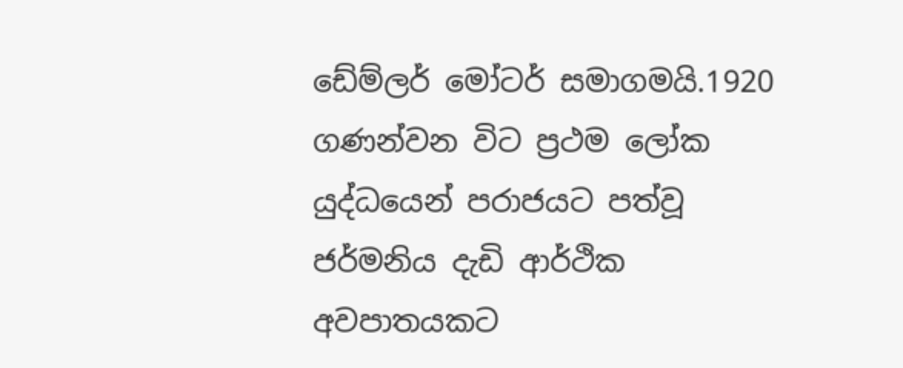ඩේම්ලර් මෝටර් සමාගමයි.1920 ගණන්වන විට ප්‍රථම ලෝක යුද්ධයෙන් පරාජයට පත්වූ ජර්මනිය දැඩි ආර්ථික අවපාතයකට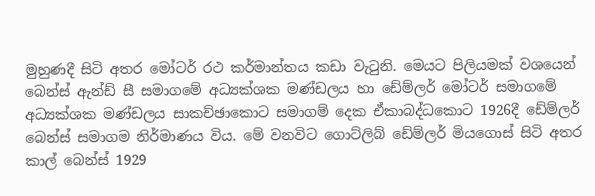මුහුණදී සිටි අතර මෝටර් රථ කර්මාන්තය කඩා වැටුනි. මෙයට පිලියමක් වශයෙන් බෙන්ස් ඇන්ඩ් සී සමාගමේ අධ්‍යක්ශක මණ්ඩලය හා ඩේම්ලර් මෝටර් සමාගමේ අධ්‍යක්ශක මණ්ඩලය සාකච්ඡාකොට සමාගම් දෙක ඒකාබද්ධකොට 1926දී ඩේම්ලර් බෙන්ස් සමාගම නිර්මාණය විය. මේ වනවිට ගොට්ලිබ් ඩේම්ලර් මියගොස් සිටි අතර කාල් බෙන්ස් 1929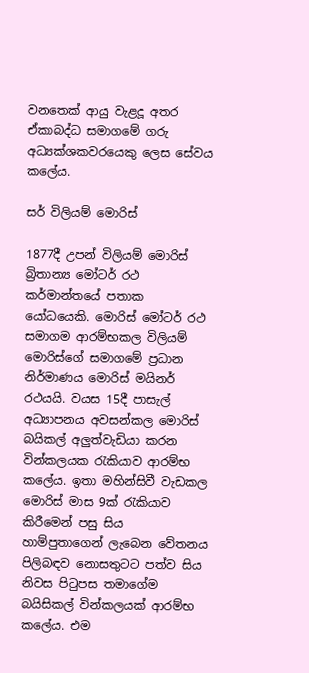වනතෙක් ආයු වැළදූ අතර ඒකාබද්ධ සමාගමේ ගරු අධ්‍යක්ශකවරයෙකු ලෙස සේවය කලේය.

සර් විලියම් මොරිස්

1877දී උපන් විලියම් මොරිස් බ්‍රිතාන්‍ය මෝටර් රථ කර්මාන්තයේ පතාක යෝධයෙකි. මොරිස් මෝටර් රථ සමාගම ආරම්භකල විලියම් මොරිස්ගේ සමාගමේ ප්‍රධාන නිර්මාණය මොරිස් මයිනර් රථයයි. වයස 15දී පාසැල් අධ්‍යාපනය අවසන්කල මොරිස් බයිකල් අලුත්වැඩියා කරන වින්කලයක රැකියාව ආරම්භ කලේය. ඉතා මහින්සිවී වැඩකල මොරිස් මාස 9ක් රැකියාව කිරීමෙන් පසු සිය හාම්පුතාගෙන් ලැබෙන වේතනය පිලිබඳව නොසතුටට පත්ව සිය නිවස පිටුපස තමාගේම බයිසිකල් වින්කලයක් ආරම්භ කලේය. එම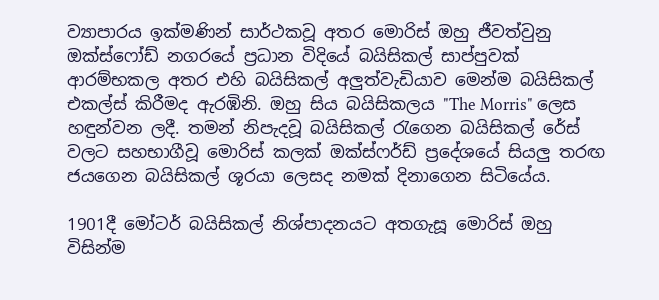ව්‍යාපාරය ඉක්මණින් සාර්ථකවූ අතර මොරිස් ඔහු ජීවත්වුනු ඔක්ස්ෆෝඩ් නගරයේ ප්‍රධාන විදියේ බයිසිකල් සාප්පුවක් ආරම්භකල අතර එහි බයිසිකල් අලුත්වැඩියාව මෙන්ම බයිසිකල් එකල්ස් කිරීමද ඇරඹිනි. ඔහු සිය බයිසිකලය "The Morris" ලෙස හඳුන්වන ලදී. තමන් නිපැදවූ බයිසිකල් රැගෙන බයිසිකල් රේස් වලට සහභාගීවූ මොරිස් කලක් ඔක්ස්ෆර්ඩ් ප්‍රදේශයේ සියලු තරඟ ජයගෙන බයිසිකල් ශූරයා ලෙසද නමක් දිනාගෙන සිටියේය.

1901දී මෝටර් බයිසිකල් නිශ්පාදනයට අතගැසූ මොරිස් ඔහු විසින්ම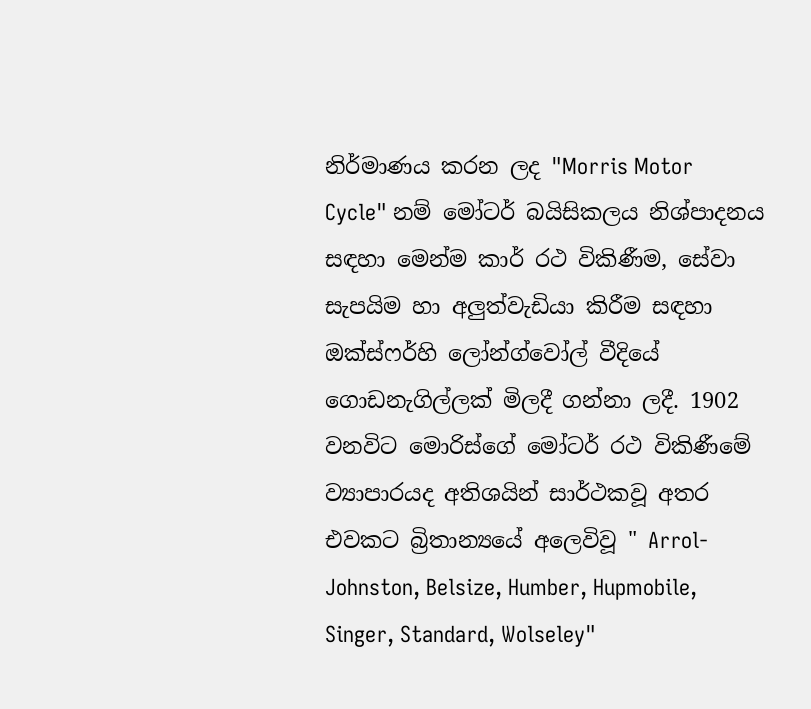නිර්මාණය කරන ලද "Morris Motor Cycle" නම් මෝටර් බයිසිකලය නිශ්පාදනය සඳහා මෙන්ම කාර් රථ විකිණීම, සේවා සැපයිම හා අලුත්වැඩියා කිරීම සඳහා ඔක්ස්ෆර්හි ලෝන්ග්වෝල් වීදියේ ගොඩනැගිල්ලක් මිලදී ගන්නා ලදී. 1902 වනවිට මොරිස්ගේ මෝටර් රථ විකිණීමේ ව්‍යාපාරයද අතිශයින් සාර්ථකවූ අතර එවකට බ්‍රිතාන්‍යයේ අලෙවිවූ " Arrol-Johnston, Belsize, Humber, Hupmobile, Singer, Standard, Wolseley"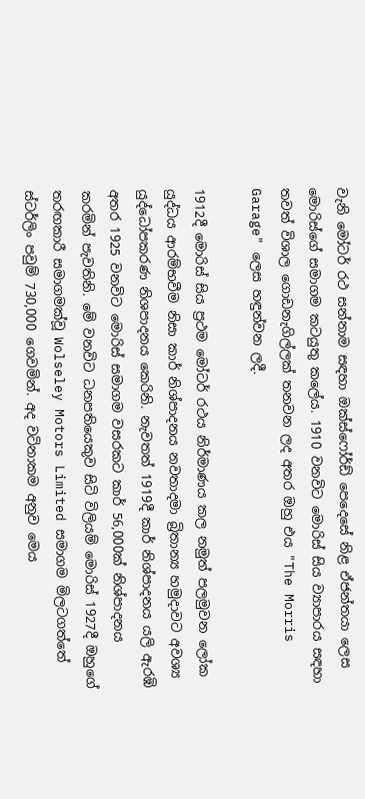වැනි මෝටර් රථ සන්නාම සඳහා ඔක්ස්ෆෝර්ඩ් පෙදෙසේ නිළ ඒජන්තයා ලෙස මොරිස්ගේ සමාගම කටයුතු කලේය. 1910 වනවිට මොරිස් සිය ව්‍යාපාරය සඳහා තවත් විශාල ගොඩනැගිල්ලක් තනවන ලද අතර ඔහු එය "The Morris Garage" ලෙස හඳුන්වන ලදී.

1912දී මොරිස් සිය ප්‍රථම මෝටර් රථය නිර්මාණය කල නමුත් පලමුවන ලෝක යුද්ධය ආරම්භවීම නිසා කාර් නිශ්පාදනය නවතාදමා බ්‍රිතාන්‍ය හමුදාවට අවශ්‍ය යුද්ධෝපකරණ නිශපාදනය කෙරිනි. නැවතත් 1919දී කාර් නිශ්පාදනය යලි ඇරඹි අතර 1925 වනවිට මොරිස් සමාගම වසරකට කාර් 56,000ක් නිශ්පාදනය කරමින් පැවතිනි. මේ වනවිට ධනපතියෙකුව සිටි විලියම් මොරිස් 1927දී ඔහුගේ තරඟකාරී සමාගමක්වූ Wolseley Motors Limited සමාගම මිලටගත්තේ ස්ටර්ලිං පවුම් 730,000 ගෙවමින්. අද වටිනාකම අනුව මෙය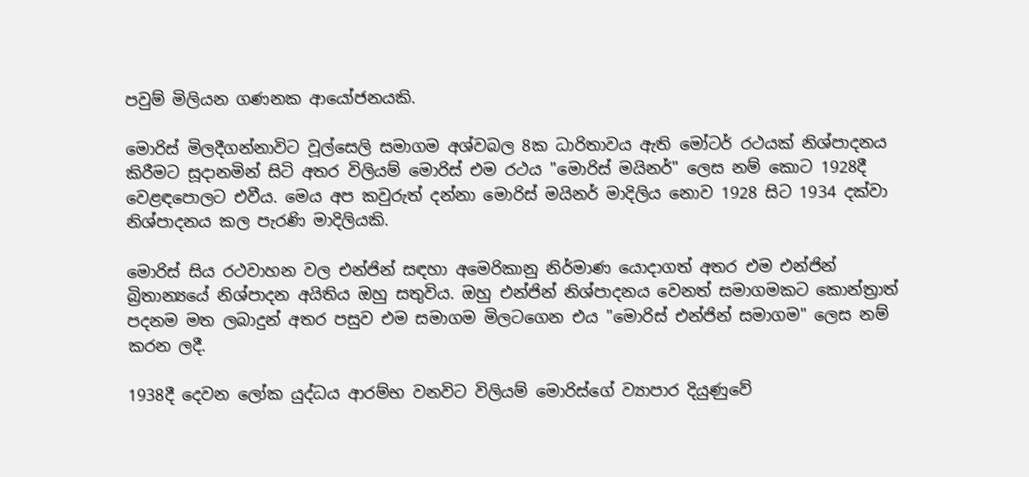පවුම් මිලියන ගණනක ආයෝජනයකි.

මොරිස් මිලදීගන්නාවිට වූල්සෙලි සමාගම අශ්වබල 8ක ධාරිතාවය ඇති මෝටර් රථයක් නිශ්පාදනය කිරීමට සූදානමින් සිටි අතර විලියම් මොරිස් එම රථය "මොරිස් මයිනර්" ලෙස නම් කොට 1928දී වෙළඳපොලට එවීය. මෙය අප කවුරුත් දන්නා මොරිස් මයිනර් මාදිලිය නොව 1928 සිට 1934 දක්වා නිශ්පාදනය කල පැරණි මාදිලියකි.

මොරිස් සිය රථවාහන වල එන්ජින් සඳහා අමෙරිකානු නිර්මාණ යොදාගත් අතර එම එන්ජින් බ්‍රිතාන්‍යයේ නිශ්පාදන අයිතිය ඔහු සතුවිය. ඔහු එන්ජින් නිශ්පාදනය වෙනත් සමාගමකට කොන්ත්‍රාත් පදනම මත ලබාදුන් අතර පසුව එම සමාගම මිලටගෙන එය "මොරිස් එන්ජින් සමාගම" ලෙස නම් කරන ලදී.

1938දී දෙවන ලෝක යුද්ධය ආරම්භ වනවිට විලියම් මොරිස්ගේ ව්‍යාපාර දියුණුවේ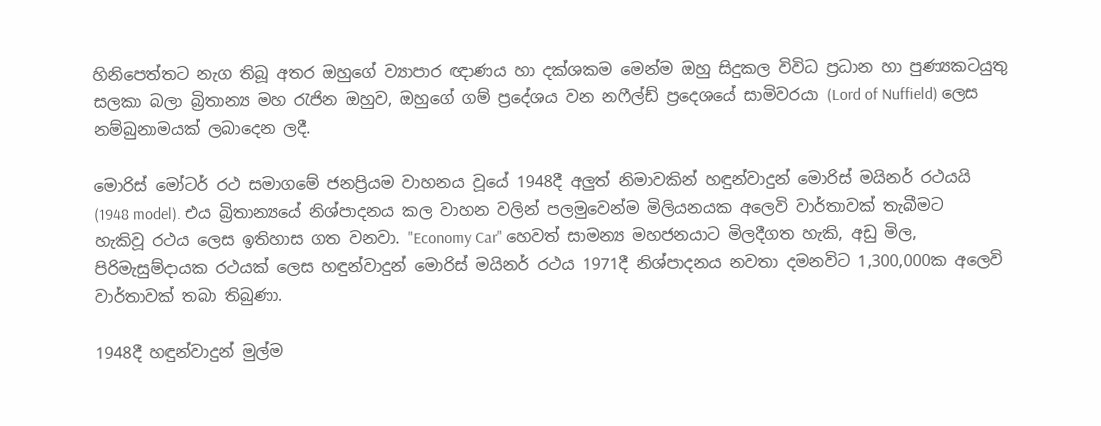හිනිපෙත්තට නැග තිබූ අතර ඔහුගේ ව්‍යාපාර ඥාණය හා දක්ශකම මෙන්ම ඔහු සිදුකල විවිධ ප්‍රධාන හා පුණ්‍යකටයුතු සලකා බලා බ්‍රිතාන්‍ය මහ රැජින ඔහුව, ඔහුගේ ගම් ප්‍රදේශය වන නෆීල්ඩ් ප්‍රදෙශයේ සාමිවරයා (Lord of Nuffield) ලෙස නම්බුනාමයක් ලබාදෙන ලදී.

මොරිස් මෝටර් රථ සමාගමේ ජනප්‍රියම වාහනය වූයේ 1948දී අලුත් නිමාවකින් හඳුන්වාදුන් මොරිස් මයිනර් රථයයි (1948 model). එය බ්‍රිතාන්‍යයේ නිශ්පාදනය කල වාහන වලින් පලමුවෙන්ම මිලියනයක අලෙවි වාර්තාවක් තැබීමට හැකිවූ රථය ලෙස ඉතිහාස ගත වනවා. "Economy Car" හෙවත් සාමන්‍ය මහජනයාට මිලදීගත හැකි, අඩු මිල, පිරිමැසුම්දායක රථයක් ලෙස හඳුන්වාදුන් මොරිස් මයිනර් රථය 1971දී නිශ්පාදනය නවතා දමනවිට 1,300,000ක අලෙවි වාර්තාවක් තබා තිබුණා.

1948දී හඳුන්වාදුන් මුල්ම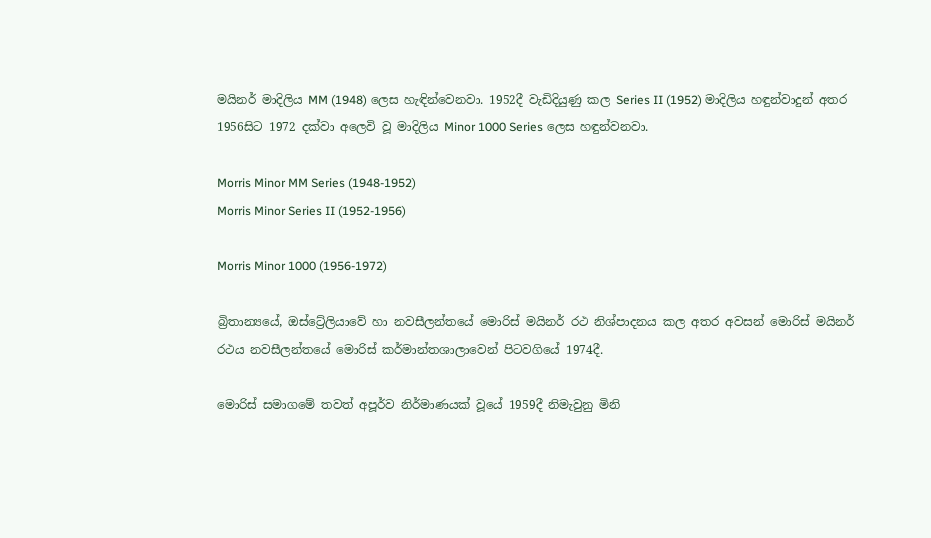මයිනර් මාදිලිය MM (1948) ලෙස හැඳින්වෙනවා. 1952දී වැඩිදියුණු කල Series II (1952) මාදිලිය හඳුන්වාදුන් අතර 1956සිට 1972 දක්වා අලෙවි වූ මාදිලිය Minor 1000 Series ලෙස හඳුන්වනවා.

Morris Minor MM Series (1948-1952)
Morris Minor Series II (1952-1956)

Morris Minor 1000 (1956-1972)

බ්‍රිතාන්‍යයේ, ඔස්ට්‍රේලියාවේ හා නවසීලන්තයේ මොරිස් මයිනර් රථ නිශ්පාදනය කල අතර අවසන් මොරිස් මයිනර් රථය නවසීලන්තයේ මොරිස් කර්මාන්තශාලාවෙන් පිටවගියේ 1974දී.

මොරිස් සමාගමේ තවත් අපූර්ව නිර්මාණයක් වූයේ 1959දී නිමැවුනු මිනි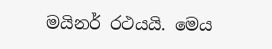මයිනර් රථයයි. මෙය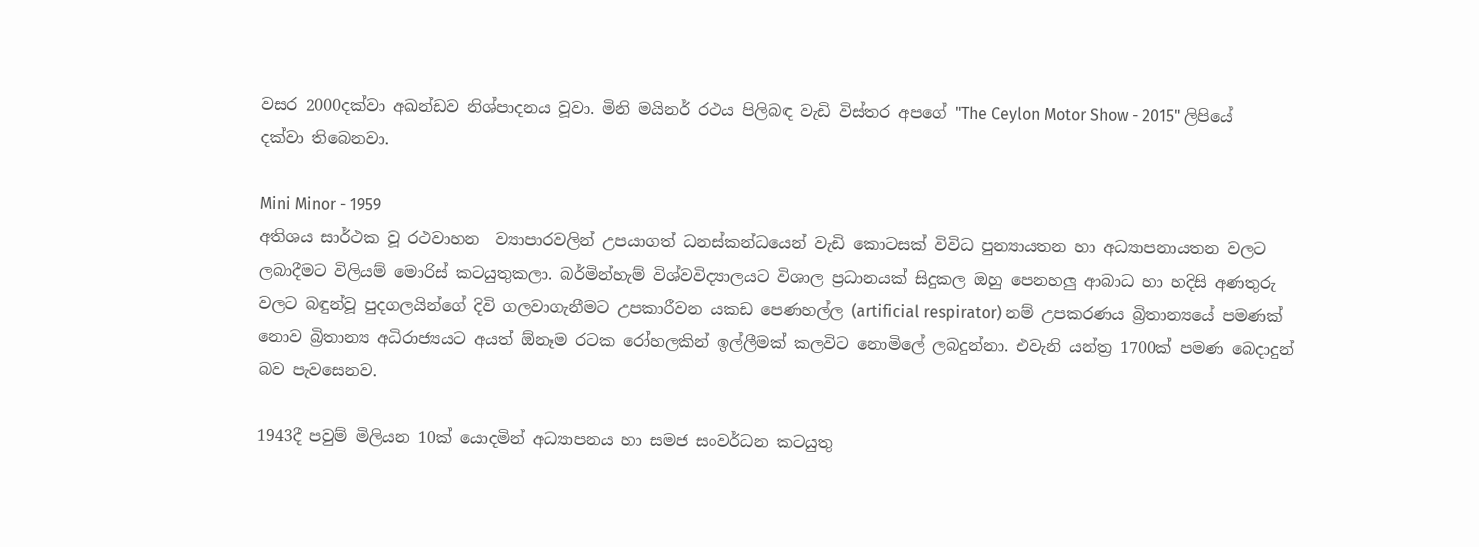වසර 2000දක්වා අඛන්ඩව නිශ්පාදනය වූවා. මිනි මයිනර් රථය පිලිබඳ වැඩි විස්තර අපගේ "The Ceylon Motor Show - 2015" ලිපියේ දක්වා තිබෙනවා.

Mini Minor - 1959
අතිශය සාර්ථක වූ රථවාහන  ව්‍යාපාරවලින් උපයාගත් ධනස්කන්ධයෙන් වැඩි කොටසක් විවිධ පුන්‍යායතන හා අධ්‍යාපනායතන වලට ලබාදීමට විලියම් මොරිස් කටයුතුකලා. බර්මින්හැම් විශ්වවිද්‍යාලයට විශාල ප්‍රධානයක් සිදුකල ඔහු පෙනහලු ආබාධ හා හදිසි අණතුරු වලට බඳුන්වූ පුදගලයින්ගේ දිවි ගලවාගැනීමට උපකාරීවන යකඩ පෙණහල්ල (artificial respirator) නම් උපකරණය බ්‍රිතාන්‍යයේ පමණක් නොව බ්‍රිතාන්‍ය අධිරාජ්‍යයට අයත් ඕනෑම රටක රෝහලකින් ඉල්ලීමක් කලවිට නොමිලේ ලබදුන්නා. එවැනි යන්ත්‍ර 1700ක් පමණ බෙදාදුන් බව පැවසෙනව.

1943දී පවුම් මිලියන 10ක් යොදමින් අධ්‍යාපනය හා සමජ සංවර්ධන කටයුතු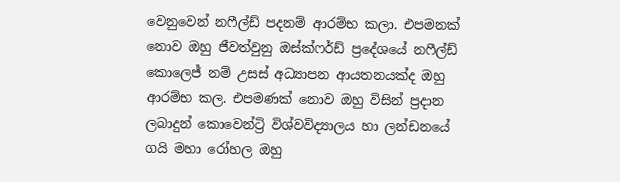වෙනුවෙන් නෆීල්ඩ් පදනම් ආරම්භ කලා. එපමනක් නොව ඔහු ජීවත්වුනු ඔස්ක්ෆර්ඩ් ප්‍රදේශයේ නෆීල්ඩ් කොලෙජ් නම් උසස් අධ්‍යාපන ආයතනයක්ද ඔහු ආරම්භ කල. එපමණක් නොව ඔහු විසින් ප්‍රදාන ලබාදුන් කොවෙන්ට්‍රි විශ්වවිද්‍යාලය හා ලන්ඩනයේ ගයි මහා රෝහල ඔහු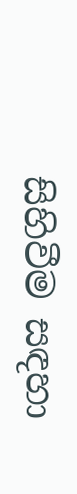සිහිවීම සඳහා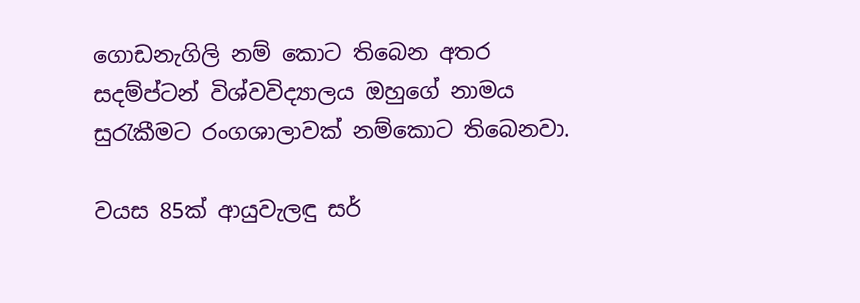ගොඩනැගිලි නම් කොට තිබෙන අතර සදම්ප්ටන් විශ්වවිද්‍යාලය ඔහුගේ නාමය සුරැකීමට රංගශාලාවක් නම්කොට තිබෙනවා.

වයස 85ක් ආයුවැලඳු සර්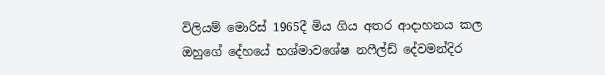විලියම් මොරිස් 1965දී මිය ගිය අතර ආදාහනය කල ඔහුගේ දේහයේ භශ්මාවශේෂ නෆීල්ඩ් දේවමන්දිර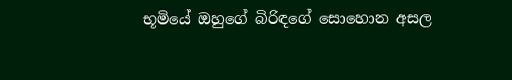භූමියේ ඔහුගේ බිරිඳගේ සොහොන අසල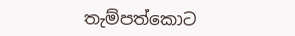තැම්පත්කොට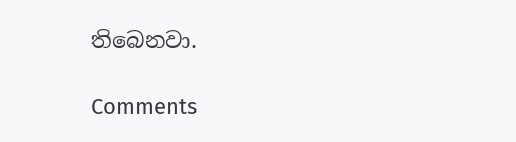තිබෙනවා.

Comments